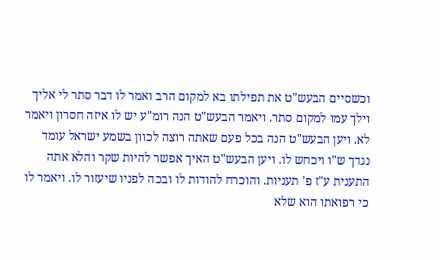וכשסיים הבעש"ט את תפילתו בא למקום הרב ואמר לו דבר סתר לי אליך וילך עמו למקום סתר. ויאמר הבעש"ט הנה רומ"ע יש לו איזה חסרון ויאמר לא. ויען הבעש"ט הנה בכל פעם שאתה רוצה לכוון בשמע ישראל עומד נגדך ש"ו ויכחש לו. ויען הבעש"ט האיך אפשר להיות שקר והלא אתה התענית ע"ז פ' תעניות. והוכרח להודות לו ובכה לפניו שיעזור לו. ויאמר לו כי רפואתו הוא שלא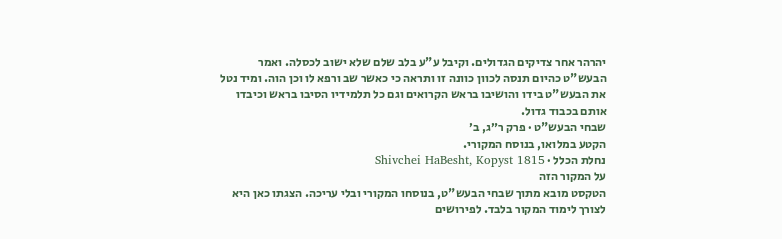יהרהר אחר צדיקים הגדולים. וקיבל ע"ע בלב שלם שלא ישוב לכסלה. ואמר הבעש"ט כהיום תנסה לכוון כוונה זו ותראה כי כאשר שב ורפא לו וכן הוה. ומיד נטל את הבעש"ט בידו והושיבו בראש הקרואים וגם כל תלמידיו הסיבו בראש וכיבדו אותם בכבוד גדול.
שבחי הבעש"ט · פרק ר״ג, ב׳
הקטע במלואו, בנוסח המקורי.
נחלת הכלל · Shivchei HaBesht, Kopyst 1815
על המקור הזה
הטקסט מובא מתוך שבחי הבעש"ט, בנוסחו המקורי ובלי עריכה. הצגתו כאן היא לצורך לימוד המקור בלבד. לפירושים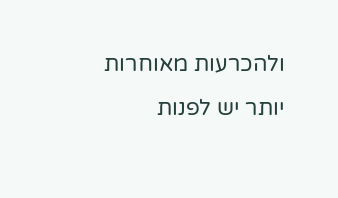ולהכרעות מאוחרות יותר יש לפנות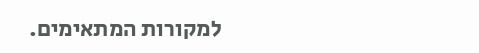למקורות המתאימים.